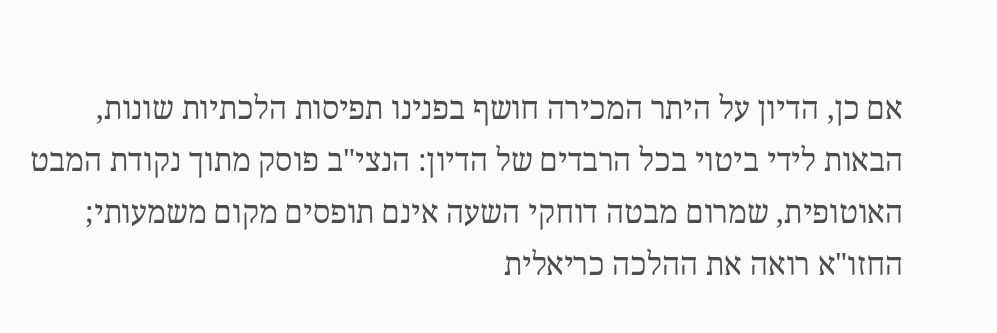אם כן, הדיון על היתר המכירה חושף בפנינו תפיסות הלכתיות שונות, הבאות לידי ביטוי בכל הרבדים של הדיון: הנצי"ב פוסק מתוך נקודת המבט האוטופית, שמרום מבטה דוחקי השעה אינם תופסים מקום משמעותי; החזו"א רואה את ההלכה כריאלית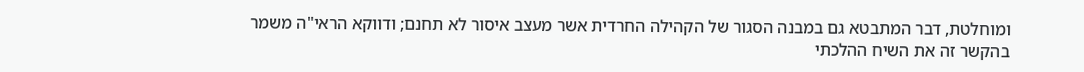ומוחלטת, דבר המתבטא גם במבנה הסגור של הקהילה החרדית אשר מעצב איסור לא תחנם; ודווקא הראי"ה משמר בהקשר זה את השיח ההלכתי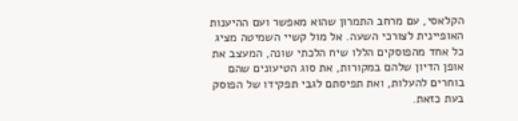הקלאסי, עם מרחב התמרון שהוא מאפשר ועם ההיענות האופיינית לצורכי השעה. אל מול קשיי השמיטה מציג כל אחד מהפוסקים הללו שיח הלכתי שונה, המעצב את אופן הדיון שלהם במקורות, את סוג הטיעונים שהם בוחרים להעלות, ואת תפיסתם לגבי תפקידו של הפוסק בעת כזאת.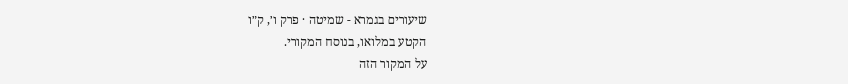שיעורים בגמרא - שמיטה · פרק ו׳, ק״ו
הקטע במלואו, בנוסח המקורי.
על המקור הזה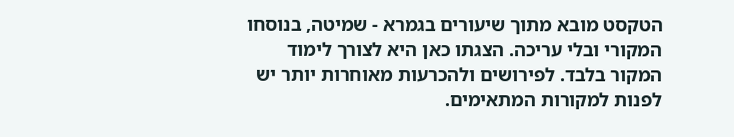הטקסט מובא מתוך שיעורים בגמרא - שמיטה, בנוסחו המקורי ובלי עריכה. הצגתו כאן היא לצורך לימוד המקור בלבד. לפירושים ולהכרעות מאוחרות יותר יש לפנות למקורות המתאימים.